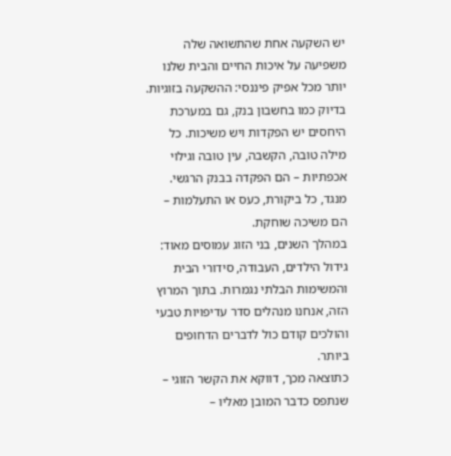יש השקעה אחת שהתשואה שלה משפיעה על איכות החיים והבית שלנו יותר מכל אפיק פיננסי: ההשקעה בזוגיות.
בדיוק כמו בחשבון בנק, גם במערכת היחסים יש הפקדות ויש משיכות. כל מילה טובה, הקשבה, עין טובה וגילוי אכפתיות – הם הפקדה בבנק הרגשי. מנגד, כל ביקורת, כעס או התעלמות – הם משיכה שוחקת.
במהלך השנים, בני הזוג עמוסים מאוד: גידול הילדים, העבודה, סידורי הבית והמשימות הבלתי נגמרות. בתוך המרוץ הזה, אנחנו מנהלים סדר עדיפויות טבעי והולכים קודם כול לדברים הדחופים ביותר.
כתוצאה מכך, דווקא את הקשר הזוגי – שנתפס כדבר המובן מאליו –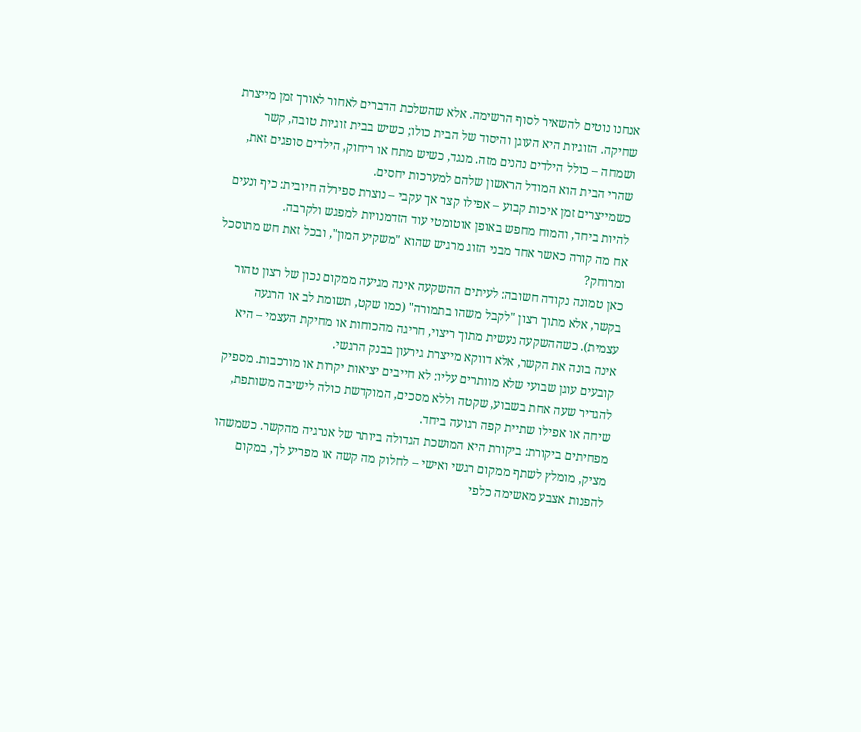אנחנו נוטים להשאיר לסוף הרשימה. אלא שהשלכת הדברים לאחור לאורך זמן מייצרת שחיקה. הזוגיות היא העוגן והיסוד של הבית כולו; כשיש בבית זוגיות טובה, קשר ושמחה – כולל הילדים נהנים מזה. מנגד, כשיש מתח או ריחוק, הילדים סופגים זאת, שהרי הבית הוא המודל הראשון שלהם למערכות יחסים.
כשמייצרים זמן איכות קבוע – אפילו קצר אך עקבי – נוצרת ספירלה חיובית: כיף ונעים להיות ביחד, והמוח מחפש באופן אוטומטי עוד הזדמנויות למפגש ולקרבה.
אח מה קורה כאשר אחד מבני הזוג מרגיש שהוא "משקיע המון", ובכל זאת חש מתוסכל ומרוחק?
כאן טמונה נקודה חשובה: לעיתים ההשקעה אינה מגיעה ממקום נכון של רצון טהור בקשר, אלא מתוך רצון "לקבל משהו בתמורה" (כמו שקט, תשומת לב או הרגעה עצמית). כשההשקעה נעשית מתוך ריצוי, חריגה מהכוחות או מחיקת העצמי – היא אינה בונה את הקשר, אלא דווקא מייצרת גירעון בבנק הרגשי.
קובעים עוגן שבועי שלא מוותרים עליו: לא חייבים יציאות יקרות או מורכבות. מספיק להגדיר שעה אחת בשבוע, שקטה וללא מסכים, המוקדשת כולה לישיבה משותפת, שיחה או אפילו שתיית קפה רגועה ביחד.
מפחיתים ביקורת: ביקורת היא המושכת הגדולה ביותר של אנרגיה מהקשר. כשמשהו מציק, מומלץ לשתף ממקום רגשי ואישי – לחלוק מה קשה או מפריע לך, במקום להפנות אצבע מאשימה כלפי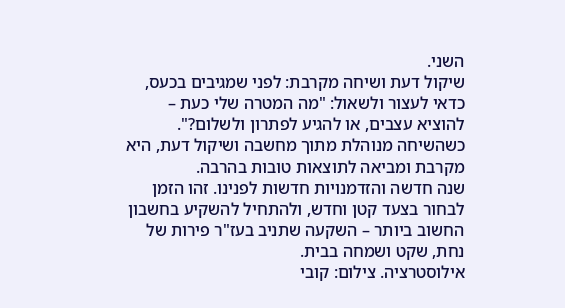השני.
שיקול דעת ושיחה מקרבת: לפני שמגיבים בכעס, כדאי לעצור ולשאול: "מה המטרה שלי כעת – להוציא עצבים, או להגיע לפתרון ולשלום?". כשהשיחה מנוהלת מתוך מחשבה ושיקול דעת, היא מקרבת ומביאה לתוצאות טובות בהרבה.
שנה חדשה והזדמנויות חדשות לפנינו. זהו הזמן לבחור בצעד קטן וחדש, ולהתחיל להשקיע בחשבון החשוב ביותר – השקעה שתניב בעז"ר פירות של נחת, שקט ושמחה בבית.
אילוסטרציה. צילום: קובי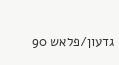גדעון/פלאש 90